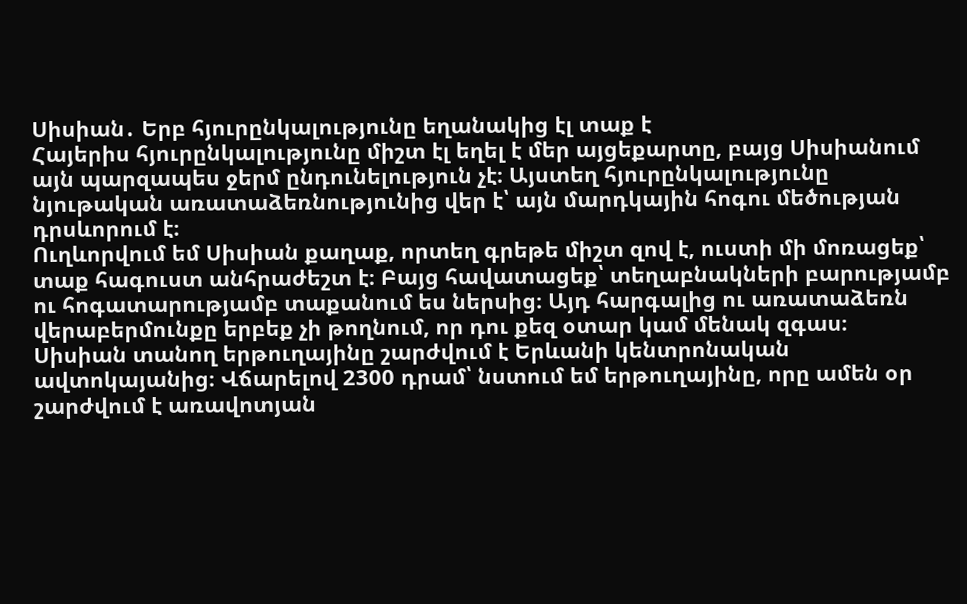Սիսիան․ Երբ հյուրընկալությունը եղանակից էլ տաք է
Հայերիս հյուրընկալությունը միշտ էլ եղել է մեր այցեքարտը, բայց Սիսիանում այն պարզապես ջերմ ընդունելություն չէ։ Այստեղ հյուրընկալությունը նյութական առատաձեռնությունից վեր է՝ այն մարդկային հոգու մեծության դրսևորում է։
Ուղևորվում եմ Սիսիան քաղաք, որտեղ գրեթե միշտ զով է, ուստի մի մոռացեք՝ տաք հագուստ անհրաժեշտ է։ Բայց հավատացեք՝ տեղաբնակների բարությամբ ու հոգատարությամբ տաքանում ես ներսից։ Այդ հարգալից ու առատաձեռն վերաբերմունքը երբեք չի թողնում, որ դու քեզ օտար կամ մենակ զգաս։
Սիսիան տանող երթուղայինը շարժվում է Երևանի կենտրոնական ավտոկայանից։ Վճարելով 2300 դրամ՝ նստում եմ երթուղայինը, որը ամեն օր շարժվում է առավոտյան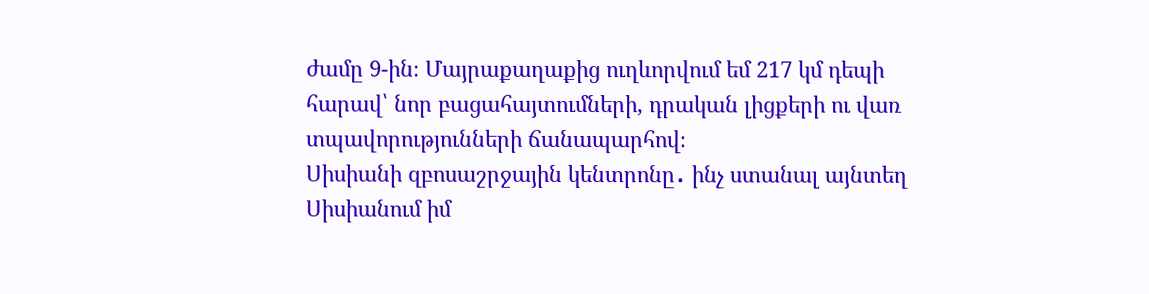ժամը 9-ին։ Մայրաքաղաքից ուղևորվում եմ 217 կմ դեպի հարավ՝ նոր բացահայտումների, դրական լիցքերի ու վառ տպավորությունների ճանապարհով։
Սիսիանի զբոսաշրջային կենտրոնը․ ինչ ստանալ այնտեղ
Սիսիանում իմ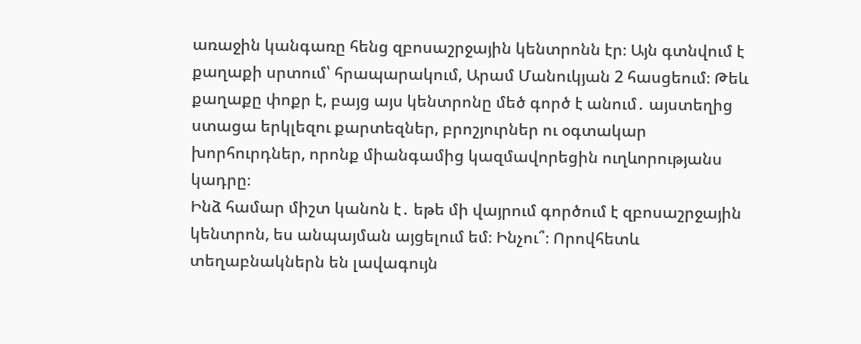առաջին կանգառը հենց զբոսաշրջային կենտրոնն էր։ Այն գտնվում է քաղաքի սրտում՝ հրապարակում, Արամ Մանուկյան 2 հասցեում։ Թեև քաղաքը փոքր է, բայց այս կենտրոնը մեծ գործ է անում․ այստեղից ստացա երկլեզու քարտեզներ, բրոշյուրներ ու օգտակար խորհուրդներ, որոնք միանգամից կազմավորեցին ուղևորությանս կադրը։
Ինձ համար միշտ կանոն է․ եթե մի վայրում գործում է զբոսաշրջային կենտրոն, ես անպայման այցելում եմ։ Ինչու՞։ Որովհետև տեղաբնակներն են լավագույն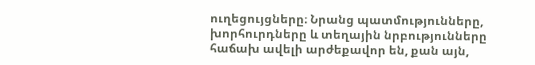ուղեցույցները։ Նրանց պատմությունները, խորհուրդները և տեղային նրբությունները հաճախ ավելի արժեքավոր են, քան այն,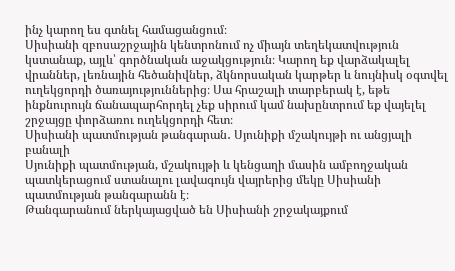ինչ կարող ես գտնել համացանցում։
Սիսիանի զբոսաշրջային կենտրոնում ոչ միայն տեղեկատվություն կստանաք, այլև՝ գործնական աջակցություն։ Կարող եք վարձակալել վրաններ, լեռնային հեծանիվներ, ձկնորսական կարթեր և նույնիսկ օգտվել ուղեկցորդի ծառայություններից։ Սա հրաշալի տարբերակ է, եթե ինքնուրույն ճանապարհորդել չեք սիրում կամ նախընտրում եք վայելել շրջայցը փորձառու ուղեկցորդի հետ։
Սիսիանի պատմության թանգարան․ Սյունիքի մշակույթի ու անցյալի բանալի
Սյունիքի պատմության, մշակույթի և կենցաղի մասին ամբողջական պատկերացում ստանալու լավագույն վայրերից մեկը Սիսիանի պատմության թանգարանն է։
Թանգարանում ներկայացված են Սիսիանի շրջակայքում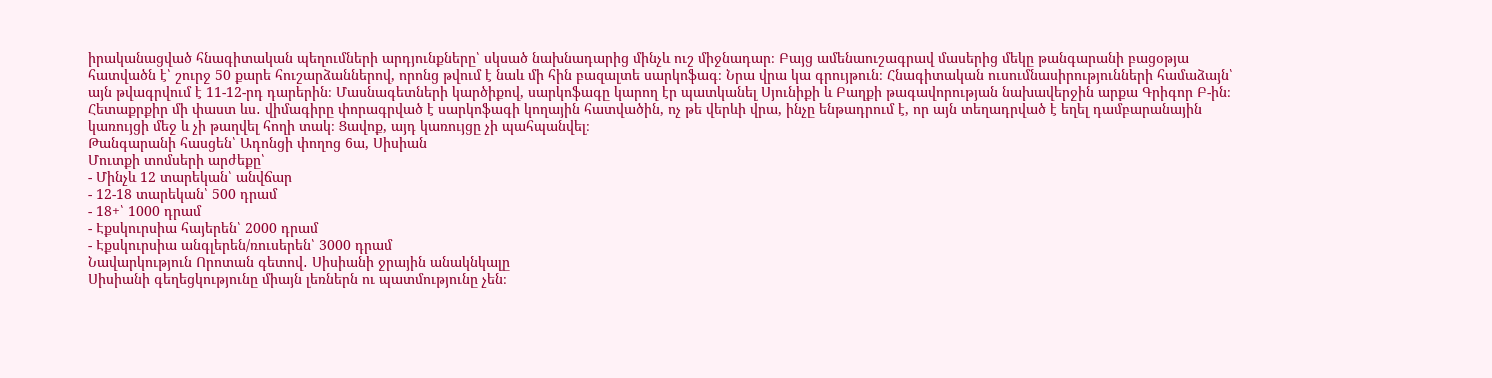իրականացված հնագիտական պեղումների արդյունքները՝ սկսած նախնադարից մինչև ուշ միջնադար։ Բայց ամենաուշագրավ մասերից մեկը թանգարանի բացօթյա հատվածն է՝ շուրջ 50 քարե հուշարձաններով, որոնց թվում է նաև մի հին բազալտե սարկոֆագ։ Նրա վրա կա գրույթուն։ Հնագիտական ուսումնասիրությունների համաձայն՝ այն թվագրվում է 11-12-րդ դարերին։ Մասնագետների կարծիքով, սարկոֆագը կարող էր պատկանել Սյունիքի և Բաղքի թագավորության նախավերջին արքա Գրիգոր Բ-ին։
Հետաքրքիր մի փաստ ևս․ վիմագիրը փորագրված է սարկոֆագի կողային հատվածին, ոչ թե վերևի վրա, ինչը ենթադրում է, որ այն տեղադրված է եղել դամբարանային կառույցի մեջ և չի թաղվել հողի տակ։ Ցավոք, այդ կառույցը չի պահպանվել։
Թանգարանի հասցեն՝ Ադոնցի փողոց 6ա, Սիսիան
Մուտքի տոմսերի արժեքը՝
- Մինչև 12 տարեկան՝ անվճար
- 12-18 տարեկան՝ 500 դրամ
- 18+՝ 1000 դրամ
- Էքսկուրսիա հայերեն՝ 2000 դրամ
- Էքսկուրսիա անգլերեն/ռուսերեն՝ 3000 դրամ
Նավարկություն Որոտան գետով․ Սիսիանի ջրային անակնկալը
Սիսիանի գեղեցկությունը միայն լեռներն ու պատմությունը չեն։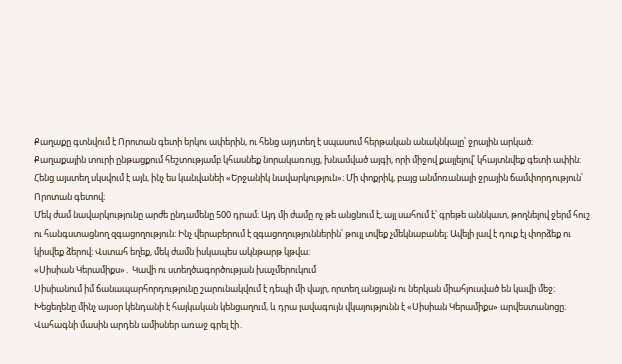Քաղաքը գտնվում է Որոտան գետի երկու ափերին, ու հենց այդտեղ է սպասում հերթական անակնկալը՝ ջրային արկած։
Քաղաքային տուրի ընթացքում հեշտությամբ կհասնեք նորակառույց, խնամված այգի, որի միջով քայլելով՝ կհայտնվեք գետի ափին։ Հենց այստեղ սկսվում է այն, ինչ ես կանվանեի «Երջանիկ նավարկություն»։ Մի փոքրիկ, բայց անմոռանալի ջրային ճամփորդություն՝ Որոտան գետով։
Մեկ ժամ նավարկությունը արժե ընդամենը 500 դրամ։ Այդ մի ժամը ոչ թե անցնում է, այլ սահում է՝ գրեթե աննկատ, թողնելով ջերմ հուշ ու հանգստացնող զգացողություն։ Ինչ վերաբերում է զգացողություններին՝ թույլ տվեք չմեկնաբանել։ Ավելի լավ է դուք էլ փորձեք ու կիսվեք ձերով։ Վստահ եղեք, մեկ ժամն իսկապես ակնթարթ կթվա։
«Սիսիան Կերամիքս»․ Կավի ու ստեղծագործության խաչմերուկում
Սիսիանում իմ ճանապարհորդությունը շարունակվում է դեպի մի վայր, որտեղ անցյալն ու ներկան միահյուսված են կավի մեջ։ Խեցեղենը մինչ այսօր կենդանի է հայկական կենցաղում, և դրա լավագույն վկայությունն է «Սիսիան Կերամիքս» արվեստանոցը։
Վահագնի մասին արդեն ամիսներ առաջ գրել էի․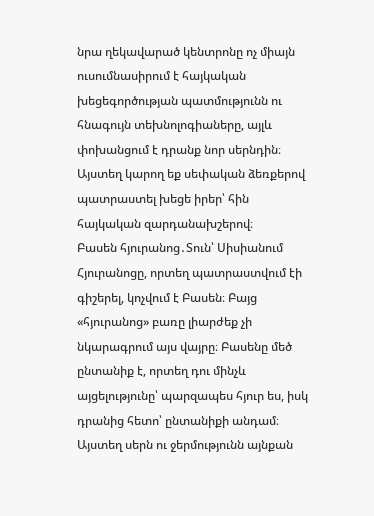նրա ղեկավարած կենտրոնը ոչ միայն ուսումնասիրում է հայկական խեցեգործության պատմությունն ու հնագույն տեխնոլոգիաները, այլև փոխանցում է դրանք նոր սերնդին։
Այստեղ կարող եք սեփական ձեռքերով պատրաստել խեցե իրեր՝ հին հայկական զարդանախշերով։
Բասեն հյուրանոց․Տուն՝ Սիսիանում
Հյուրանոցը, որտեղ պատրաստվում էի գիշերել, կոչվում է Բասեն։ Բայց «հյուրանոց» բառը լիարժեք չի նկարագրում այս վայրը։ Բասենը մեծ ընտանիք է, որտեղ դու մինչև այցելությունը՝ պարզապես հյուր ես, իսկ դրանից հետո՝ ընտանիքի անդամ։ Այստեղ սերն ու ջերմությունն այնքան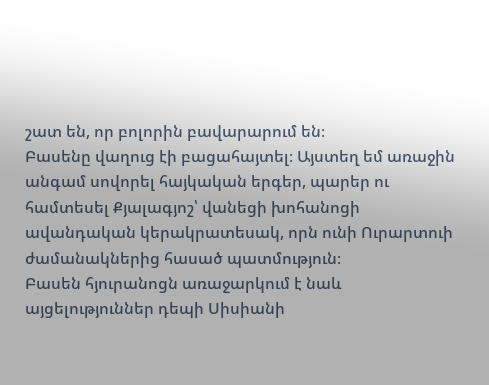շատ են, որ բոլորին բավարարում են։
Բասենը վաղուց էի բացահայտել։ Այստեղ եմ առաջին անգամ սովորել հայկական երգեր, պարեր ու համտեսել Քյալագյոշ՝ վանեցի խոհանոցի ավանդական կերակրատեսակ, որն ունի Ուրարտուի ժամանակներից հասած պատմություն։
Բասեն հյուրանոցն առաջարկում է նաև այցելություններ դեպի Սիսիանի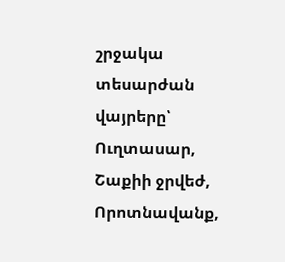շրջակա տեսարժան վայրերը՝ Ուղտասար, Շաքիի ջրվեժ, Որոտնավանք,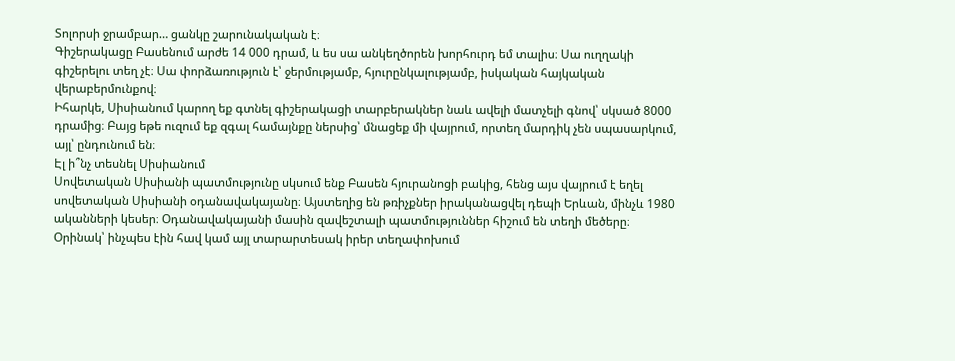Տոլորսի ջրամբար… ցանկը շարունակական է։
Գիշերակացը Բասենում արժե 14 000 դրամ, և ես սա անկեղծորեն խորհուրդ եմ տալիս։ Սա ուղղակի գիշերելու տեղ չէ։ Սա փորձառություն է՝ ջերմությամբ, հյուրընկալությամբ, իսկական հայկական վերաբերմունքով։
Իհարկե, Սիսիանում կարող եք գտնել գիշերակացի տարբերակներ նաև ավելի մատչելի գնով՝ սկսած 8000 դրամից։ Բայց եթե ուզում եք զգալ համայնքը ներսից՝ մնացեք մի վայրում, որտեղ մարդիկ չեն սպասարկում, այլ՝ ընդունում են։
Էլ ի՞նչ տեսնել Սիսիանում
Սովետական Սիսիանի պատմությունը սկսում ենք Բասեն հյուրանոցի բակից, հենց այս վայրում է եղել սովետական Սիսիանի օդանավակայանը։ Այստեղից են թռիչքներ իրականացվել դեպի Երևան, մինչև 1980 ականների կեսեր։ Օդանավակայանի մասին զավեշտալի պատմություններ հիշում են տեղի մեծերը։ Օրինակ՝ ինչպես էին հավ կամ այլ տարարտեսակ իրեր տեղափոխում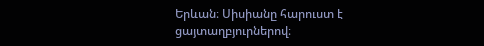Երևան։ Սիսիանը հարուստ է ցայտաղբյուրներով։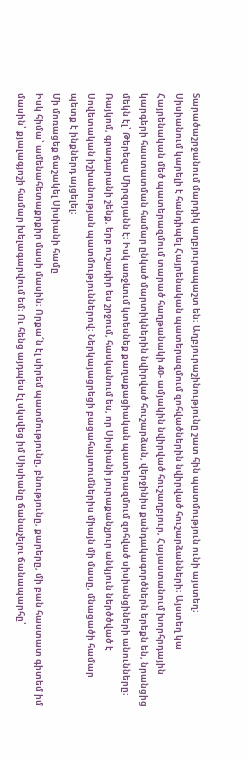Տարածաշրջանում մարդիկ աղբյուրապաշտ են։ Աղբյուրաշինությունը շատ հին պատմություն ունի այստեղ։
Սիսիանում կարելի է հանդիպել Հայրենական պատերազմում զոհվածներին նվիրված հուշարձանների։ Այստեղ կա Հայրենական մեծ պատերազմում տարած հաղթանակի 40- ամյակին նվիրված հուշաղբյուր, Հայաստանում խորհրդային կարգերի հաստատման համար ընկած մարտիկներին նվիրված հուշարձան, վերջինիս քանդակագործներն երեքն են, նրանցից մեկն էլ՝ Թերեզա Միրզոյանն է։ Իսկ առջևում կտեսնեք քաղաքացիական պատերազմում զոհված սիսիանցիների անունները։ Ռայկոմ, գրադարանի շենք, երբ ուշադիր ես շրջում, հասկանում ես, որ Սիսիանի յուրաքանչյուր անկյուն ներծծված է Սովետական իշխանության պատմություններով։ Ներկայացրեցի բացահայտումներիս միայն մի մասը, մնացածի համար պետք է ինքներդ այցելել։
Մի մոռացեք ճաշակել Սիսիանի համը
Իսկ հիմա՝ ամենահետաքրքիր մասի մասին։ Որքա՜ն էլ սիրեմ պատմությունը, բնությունը, քարերը, մի բան հաստատ գիտեմ իմ մասին՝ քյալագյոշի համար խելագարվում եմ։ Ու հենց այդպես էլ սկսվեց իմ Սիսիանը ճանաչելու ճանապարհը՝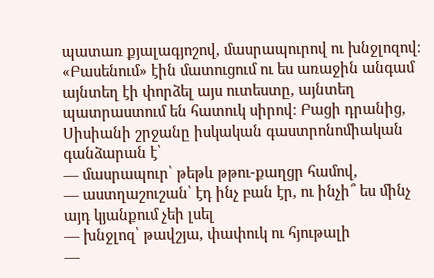պատառ քյալագյոշով, մասրապուրով ու խնջլոզով։
«Բասենում» էին մատուցում ու ես առաջին անգամ այնտեղ էի փորձել այս ուտեստը, այնտեղ պատրաստում են հատուկ սիրով։ Բացի դրանից, Սիսիանի շրջանը իսկական գաստրոնոմիական գանձարան է՝
— մասրապուր՝ թեթև թթու-քաղցր համով,
— աստղաշուշան՝ էդ ինչ բան էր, ու ինչի՞ ես մինչ այդ կյանքում չեի լսել
— խնջլոզ՝ թավշյա, փափուկ ու հյութալի
—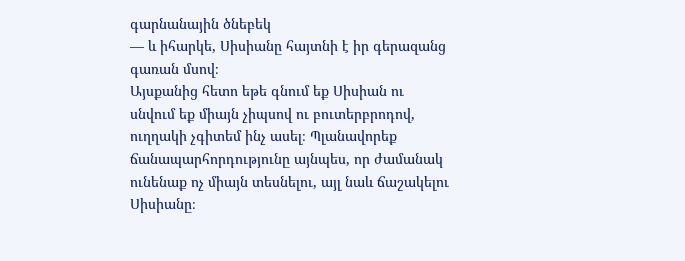գարնանային ծնեբեկ
— և իհարկե, Սիսիանը հայտնի է իր գերազանց գառան մսով։
Այսքանից հետո եթե գնում եք Սիսիան ու սնվում եք միայն չիպսով ու բուտերբրոդով, ուղղակի չգիտեմ ինչ ասել։ Պլանավորեք ճանապարհորդությունը այնպես, որ ժամանակ ունենաք ոչ միայն տեսնելու, այլ նաև ճաշակելու Սիսիանը։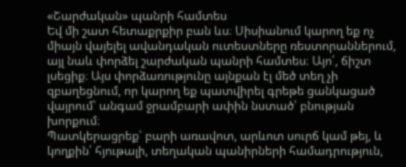«Շարժական» պանրի համտես
Եվ մի շատ հետաքրքիր բան ևս։ Սիսիանում կարող եք ոչ միայն վայելել ավանդական ուտեստները ռեստորաններում, այլ նաև փորձել շարժական պանրի համտես։ Այո՛, ճիշտ լսեցիք։ Այս փորձառությունը այնքան էլ մեծ տեղ չի զբաղեցնում, որ կարող եք պատվիրել գրեթե ցանկացած վայրում՝ անգամ ջրամբարի ափին նստած՝ բնության խորքում։
Պատկերացրեք՝ բարի առավոտ, արևոտ սուրճ կամ թեյ, և կողքին՝ հյութալի, տեղական պանիրների համադրություն,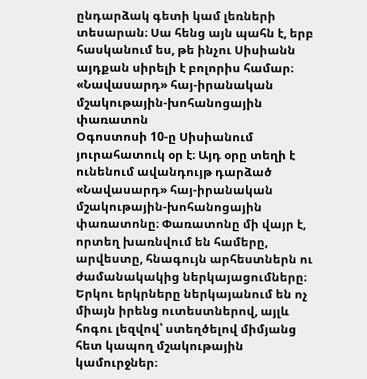ընդարձակ գետի կամ լեռների տեսարան։ Սա հենց այն պահն է, երբ հասկանում ես, թե ինչու Սիսիանն այդքան սիրելի է բոլորիս համար։
«Նավասարդ» հայ-իրանական մշակութային-խոհանոցային փառատոն
Օգոստոսի 10-ը Սիսիանում յուրահատուկ օր է։ Այդ օրը տեղի է ունենում ավանդույթ դարձած «Նավասարդ» հայ-իրանական մշակութային-խոհանոցային փառատոնը։ Փառատոնը մի վայր է, որտեղ խառնվում են համերը, արվեստը, հնագույն արհեստներն ու ժամանակակից ներկայացումները։ Երկու երկրները ներկայանում են ոչ միայն իրենց ուտեստներով, այլև հոգու լեզվով՝ ստեղծելով միմյանց հետ կապող մշակութային կամուրջներ։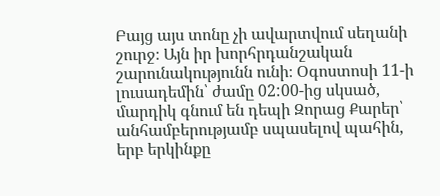Բայց այս տոնը չի ավարտվում սեղանի շուրջ։ Այն իր խորհրդանշական շարունակությունն ունի։ Օգոստոսի 11-ի լուսադեմին՝ ժամը 02:00-ից սկսած, մարդիկ գնում են դեպի Զորաց Քարեր՝ անհամբերությամբ սպասելով պահին, երբ երկինքը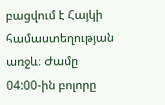բացվում է Հայկի համաստեղության առջև։ Ժամը 04:00-ին բոլորը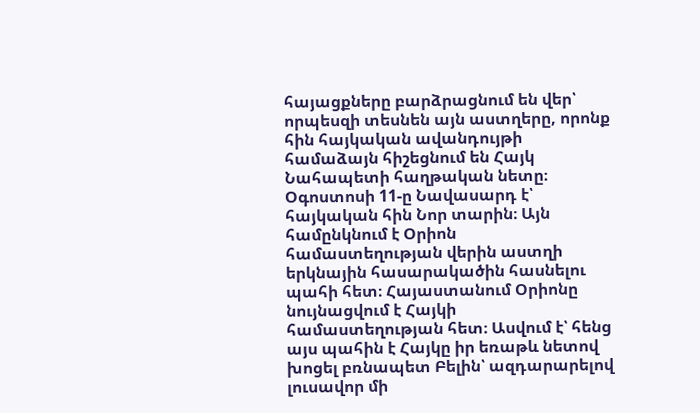հայացքները բարձրացնում են վեր՝ որպեսզի տեսնեն այն աստղերը, որոնք հին հայկական ավանդույթի համաձայն հիշեցնում են Հայկ Նահապետի հաղթական նետը։
Օգոստոսի 11-ը Նավասարդ է՝ հայկական հին Նոր տարին։ Այն համընկնում է Օրիոն համաստեղության վերին աստղի երկնային հասարակածին հասնելու պահի հետ։ Հայաստանում Օրիոնը նույնացվում է Հայկի համաստեղության հետ։ Ասվում է՝ հենց այս պահին է Հայկը իր եռաթև նետով խոցել բռնապետ Բելին՝ ազդարարելով լուսավոր մի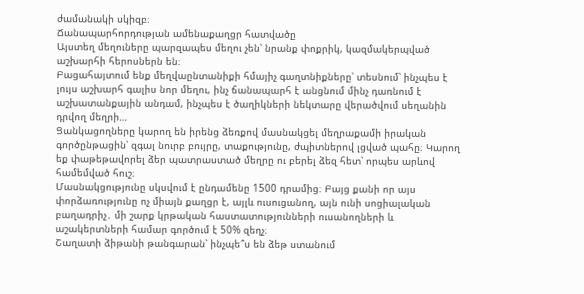ժամանակի սկիզբ։
Ճանապարհորդության ամենաքաղցր հատվածը
Այստեղ մեղուները պարզապես մեղու չեն՝ նրանք փոքրիկ, կազմակերպված աշխարհի հերոսներն են։
Բացահայտում ենք մեղվաընտանիքի հմայիչ գաղտնիքները՝ տեսնում՝ ինչպես է լույս աշխարհ գալիս նոր մեղու, ինչ ճանապարհ է անցնում մինչ դառնում է աշխատանքային անդամ, ինչպես է ծաղիկների նեկտարը վերածվում սեղանին դրվող մեղրի…
Ցանկացողները կարող են իրենց ձեռքով մասնակցել մեղրաքամի իրական գործընթացին՝ զգալ նուրբ բույրը, տաքությունը, ժպիտներով լցված պահը։ Կարող եք փաթեթավորել ձեր պատրաստած մեղրը ու բերել ձեզ հետ՝ որպես արևով համեմված հուշ։
Մասնակցությունը սկսվում է ընդամենը 1500 դրամից։ Բայց քանի որ այս փորձառությունը ոչ միայն քաղցր է, այլև ուսուցանող, այն ունի սոցիալական բաղադրիչ․ մի շարք կրթական հաստատությունների ուսանողների և աշակերտների համար գործում է 50% զեղչ։
Շաղատի ձիթանի թանգարան՝ ինչպե՞ս են ձեթ ստանում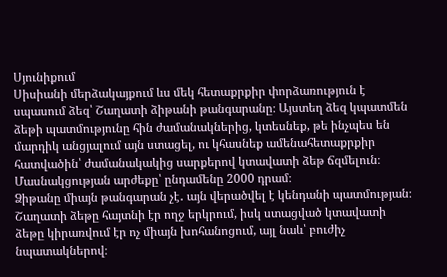Սյունիքում
Սիսիանի մերձակայքում ևս մեկ հետաքրքիր փորձառություն է սպասում ձեզ՝ Շաղատի ձիթանի թանգարանը։ Այստեղ ձեզ կպատմեն ձեթի պատմությունը հին ժամանակներից, կտեսնեք, թե ինչպես են մարդիկ անցյալում այն ստացել, ու կհասնեք ամենահետաքրքիր հատվածին՝ ժամանակակից սարքերով կտավատի ձեթ ճզմելուն։ Մասնակցության արժեքը՝ ընդամենը 2000 դրամ։
Ձիթանը միայն թանգարան չէ․ այն վերածվել է կենդանի պատմության։ Շաղատի ձեթը հայտնի էր ողջ երկրում, իսկ ստացված կտավատի ձեթը կիրառվում էր ոչ միայն խոհանոցում, այլ նաև՝ բուժիչ նպատակներով։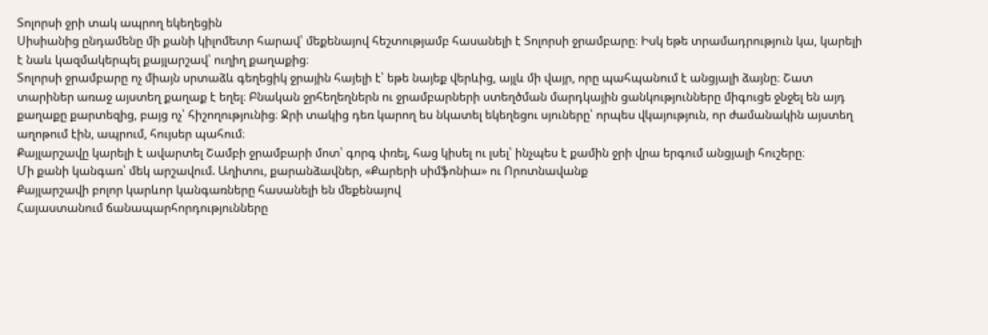Տոլորսի ջրի տակ ապրող եկեղեցին
Սիսիանից ընդամենը մի քանի կիլոմետր հարավ՝ մեքենայով հեշտությամբ հասանելի է Տոլորսի ջրամբարը։ Իսկ եթե տրամադրություն կա, կարելի է նաև կազմակերպել քայլարշավ՝ ուղիղ քաղաքից։
Տոլորսի ջրամբարը ոչ միայն սրտաձև գեղեցիկ ջրային հայելի է՝ եթե նայեք վերևից, այլև մի վայր, որը պահպանում է անցյալի ձայնը։ Շատ տարիներ առաջ այստեղ քաղաք է եղել։ Բնական ջրհեղեղներն ու ջրամբարների ստեղծման մարդկային ցանկությունները միգուցե ջնջել են այդ քաղաքը քարտեզից, բայց ոչ՝ հիշողությունից։ Ջրի տակից դեռ կարող ես նկատել եկեղեցու սյուները՝ որպես վկայություն, որ ժամանակին այստեղ աղոթում էին, ապրում, հույսեր պահում։
Քայլարշավը կարելի է ավարտել Շամբի ջրամբարի մոտ՝ գորգ փռել, հաց կիսել ու լսել՝ ինչպես է քամին ջրի վրա երգում անցյալի հուշերը։
Մի քանի կանգառ՝ մեկ արշավում. Աղիտու, քարանձավներ, «Քարերի սիմֆոնիա» ու Որոտնավանք
Քայլարշավի բոլոր կարևոր կանգառները հասանելի են մեքենայով
Հայաստանում ճանապարհորդությունները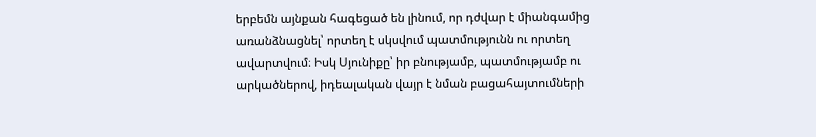երբեմն այնքան հագեցած են լինում, որ դժվար է միանգամից առանձնացնել՝ որտեղ է սկսվում պատմությունն ու որտեղ ավարտվում։ Իսկ Սյունիքը՝ իր բնությամբ, պատմությամբ ու արկածներով, իդեալական վայր է նման բացահայտումների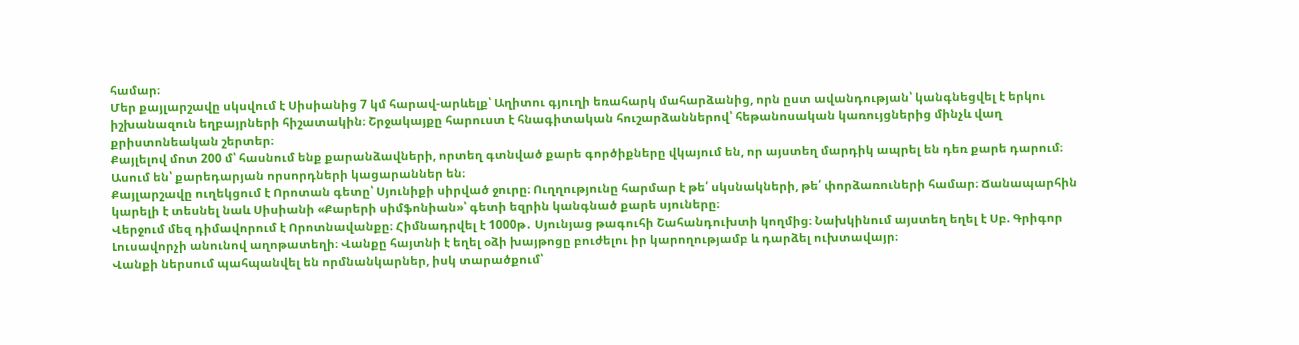համար։
Մեր քայլարշավը սկսվում է Սիսիանից 7 կմ հարավ-արևելք՝ Աղիտու գյուղի եռահարկ մահարձանից, որն ըստ ավանդության՝ կանգնեցվել է երկու իշխանազուն եղբայրների հիշատակին։ Շրջակայքը հարուստ է հնագիտական հուշարձաններով՝ հեթանոսական կառույցներից մինչև վաղ քրիստոնեական շերտեր։
Քայլելով մոտ 200 մ՝ հասնում ենք քարանձավների, որտեղ գտնված քարե գործիքները վկայում են, որ այստեղ մարդիկ ապրել են դեռ քարե դարում։ Ասում են՝ քարեդարյան որսորդների կացարաններ են։
Քայլարշավը ուղեկցում է Որոտան գետը՝ Սյունիքի սիրված ջուրը։ Ուղղությունը հարմար է թե՛ սկսնակների, թե՛ փորձառուների համար։ Ճանապարհին կարելի է տեսնել նաև Սիսիանի «Քարերի սիմֆոնիան»՝ գետի եզրին կանգնած քարե սյուները։
Վերջում մեզ դիմավորում է Որոտնավանքը։ Հիմնադրվել է 1000թ․ Սյունյաց թագուհի Շահանդուխտի կողմից։ Նախկինում այստեղ եղել է Սբ. Գրիգոր Լուսավորչի անունով աղոթատեղի։ Վանքը հայտնի է եղել օձի խայթոցը բուժելու իր կարողությամբ և դարձել ուխտավայր։
Վանքի ներսում պահպանվել են որմնանկարներ, իսկ տարածքում՝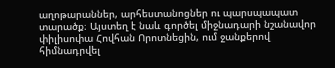աղոթարաններ, արհեստանոցներ ու պարսպապատ տարածք։ Այստեղ է նաև գործել միջնադարի նշանավոր փիլիսոփա Հովհան Որոտնեցին, ում ջանքերով հիմնադրվել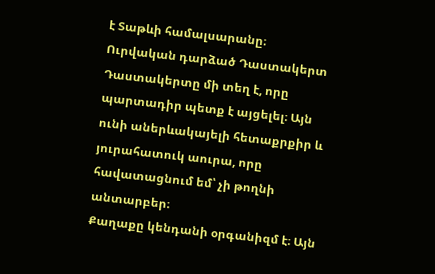է Տաթևի համալսարանը։
Ուրվական դարձած Դաստակերտ
Դաստակերտը մի տեղ է, որը պարտադիր պետք է այցելել։ Այն ունի աներևակայելի հետաքրքիր և յուրահատուկ աուրա, որը հավատացնում եմ՝ չի թողնի անտարբեր։
Քաղաքը կենդանի օրգանիզմ է։ Այն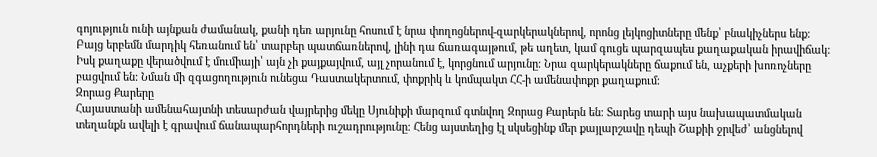գոյություն ունի այնքան ժամանակ, քանի դեռ արյունը հոսում է նրա փողոցներով-զարկերակներով, որոնց լեյկոցիտները մենք՝ բնակիչներս ենք։ Բայց երբեմն մարդիկ հեռանում են՝ տարբեր պատճառներով, լինի դա ճառագայթում, թե աղետ, կամ գուցե պարզապես քաղաքական իրավիճակ: Իսկ քաղաքը վերածվում է մումիայի՝ այն չի քայքայվում, այլ չորանում է, կորցնում արյունը։ Նրա զարկերակները ճաքում են, աչքերի խոռոչները բացվում են: Նման մի զգացողություն ունեցա Դաստակերտում, փոքրիկ և կոմպակտ ՀՀ-ի ամենափոքր քաղաքում։
Զորաց Քարերը
Հայաստանի ամենահայտնի տեսարժան վայրերից մեկը Սյունիքի մարզում գտնվող Զորաց Քարերն են։ Տարեց տարի այս նախապատմական տեղանքն ավելի է գրավում ճանապարհորդների ուշադրությունը։ Հենց այստեղից էլ սկսեցինք մեր քայլարշավը դեպի Շաքիի ջրվեժ՝ անցնելով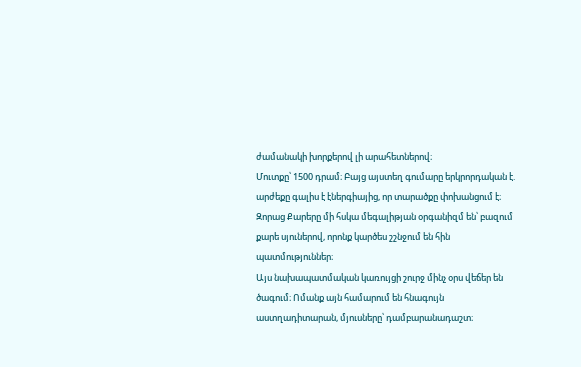ժամանակի խորքերով լի արահետներով։
Մուտքը՝ 1500 դրամ։ Բայց այստեղ գումարը երկրորդական է. արժեքը գալիս է էներգիայից, որ տարածքը փոխանցում է։ Զորաց Քարերը մի հսկա մեգալիթյան օրգանիզմ են՝ բազում քարե սյուներով, որոնք կարծես շշնջում են հին պատմություններ։
Այս նախապատմական կառույցի շուրջ մինչ օրս վեճեր են ծագում։ Ոմանք այն համարում են հնագույն աստղադիտարան, մյուսները՝ դամբարանադաշտ։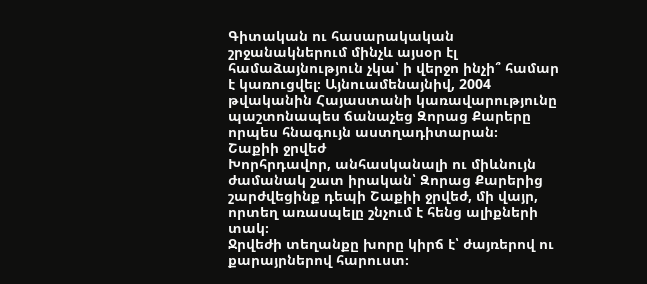Գիտական ու հասարակական շրջանակներում մինչև այսօր էլ համաձայնություն չկա՝ ի վերջո ինչի՞ համար է կառուցվել։ Այնուամենայնիվ, 2004 թվականին Հայաստանի կառավարությունը պաշտոնապես ճանաչեց Զորաց Քարերը որպես հնագույն աստղադիտարան։
Շաքիի ջրվեժ
Խորհրդավոր, անհասկանալի ու միևնույն ժամանակ շատ իրական՝ Զորաց Քարերից շարժվեցինք դեպի Շաքիի ջրվեժ, մի վայր, որտեղ առասպելը շնչում է հենց ալիքների տակ։
Ջրվեժի տեղանքը խորը կիրճ է՝ ժայռերով ու քարայրներով հարուստ։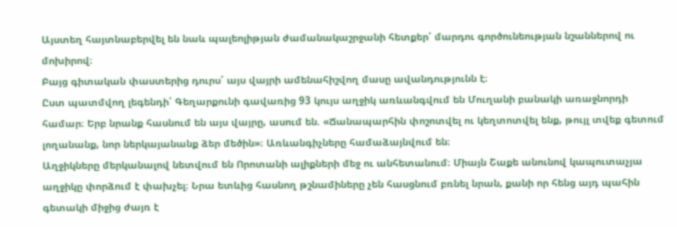Այստեղ հայտնաբերվել են նաև պալեոլիթյան ժամանակաշրջանի հետքեր՝ մարդու գործունեության նշաններով ու մոխիրով։
Բայց գիտական փաստերից դուրս՝ այս վայրի ամենահիշվող մասը ավանդությունն է։
Ըստ պատմվող լեգենդի՝ Գեղարքունի գավառից 93 կույս աղջիկ առևանգվում են Մուղանի բանակի առաջնորդի համար։ Երբ նրանք հասնում են այս վայրը, ասում են. «Ճանապարհին փոշոտվել ու կեղտոտվել ենք, թույլ տվեք գետում լողանանք, նոր ներկայանանք ձեր մեծին»։ Առևանգիչները համաձայնվում են։
Աղջիկները մերկանալով նետվում են Որոտանի ալիքների մեջ ու անհետանում։ Միայն Շաքե անունով կապուտաչյա աղջիկը փորձում է փախչել։ Նրա ետևից հասնող թշնամիները չեն հասցնում բռնել նրան, քանի որ հենց այդ պահին գետակի միջից ժայռ է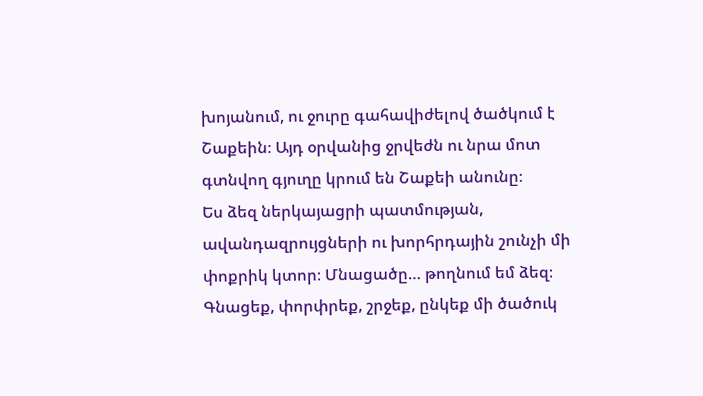խոյանում, ու ջուրը գահավիժելով ծածկում է Շաքեին։ Այդ օրվանից ջրվեժն ու նրա մոտ գտնվող գյուղը կրում են Շաքեի անունը։
Ես ձեզ ներկայացրի պատմության, ավանդազրույցների ու խորհրդային շունչի մի փոքրիկ կտոր։ Մնացածը… թողնում եմ ձեզ։ Գնացեք, փորփրեք, շրջեք, ընկեք մի ծածուկ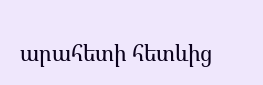արահետի հետևից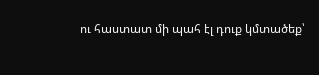ու հաստատ մի պահ էլ դուք կմտածեք՝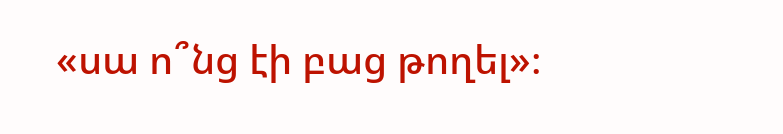«սա ո՞նց էի բաց թողել»։